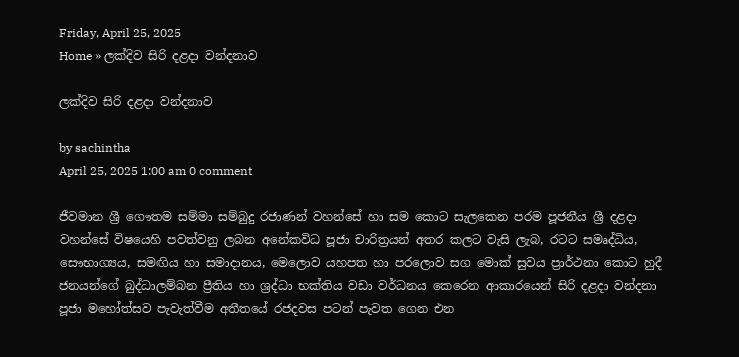Friday, April 25, 2025
Home » ලක්දිව සිරි දළදා වන්දනාව

ලක්දිව සිරි දළදා වන්දනාව

by sachintha
April 25, 2025 1:00 am 0 comment

ජීවමාන ශ්‍රී ගෞතම සම්මා සම්බුදු රජාණන් වහන්සේ හා සම කොට සැලකෙන පරම පූජනීය ශ්‍රී දළදා වහන්සේ විෂයෙහි පවත්වනු ලබන අනේකවිධ පූජා චාරිත්‍රයන් අතර කලට වැසි ලැබ, රටට සමෘද්ධිය, සෞභාග්‍යය, සමඟිය හා සමාදානය, මෙලොව යහපත හා පරලොව සග මොක් සුවය ප්‍රාර්ථනා කොට හුදී ජනයන්ගේ බුද්ධාලම්බන ප්‍රීතිය හා ශ්‍රද්ධා භක්තිය වඩා වර්ධනය කෙරෙන ආකාරයෙන් සිරි දළදා වන්දනා පූජා මහෝත්සව පැවැත්වීම අතීතයේ රජදවස පටන් පැවත ගෙන එන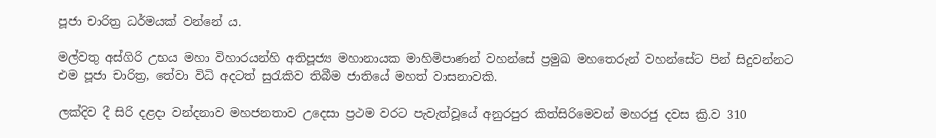පූජා චාරිත්‍ර ධර්මයක් වන්නේ ය.

මල්වතු අස්ගිරි උභය මහා විහාරයන්හි අතිපූජ්‍ය මහානායක මාහිමිපාණන් වහන්සේ ප්‍රමුඛ මහතෙරුන් වහන්සේට පින් සිදුවන්නට එම පූජා චාරිත්‍ර, තේවා විධි අදටත් සුරැකිව තිබීම ජාතියේ මහත් වාසනාවකි.

ලක්දිව දී සිරි දළදා වන්දනාව මහජනතාව උදෙසා ප්‍රථම වරට පැවැත්වූයේ අනුරපුර කිත්සිරිමෙවන් මහරජු දවස ක්‍රි.ව 310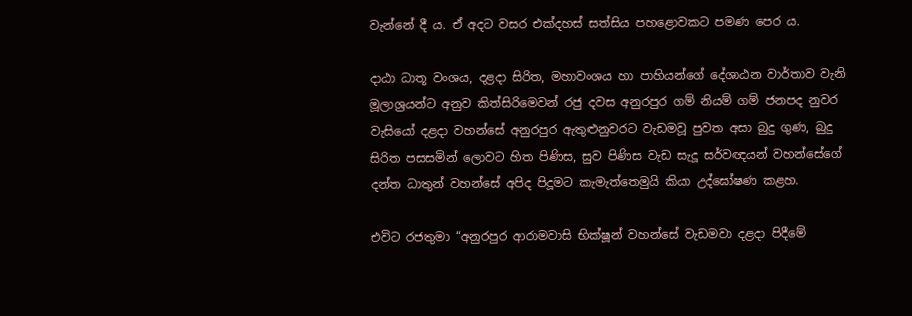වැන්නේ දී ය. ඒ අදට වසර එක්දහස් සත්සිය පහළොවකට පමණ පෙර ය.

දාඨා ධාතූ වංශය, දළදා සිරිත, මහාවංශය හා පාහියන්ගේ දේශාඨන වාර්තාව වැනි මූලාශ්‍රයන්ට අනුව කිත්සිරිමෙවන් රජු දවස අනුරපුර ගම් නියම් ගම් ජනපද නුවර වැසියෝ දළදා වහන්සේ අනුරපුර ඇතුළුනුවරට වැඩමවූ පුවත අසා බුදු ගුණ, බුදු සිරිත පසසමින් ලොවට හිත පිණිස, සුව පිණිස වැඩ සැදූ සර්වඥයන් වහන්සේගේ දන්ත ධාතුන් වහන්සේ අපිද පිදූමට කැමැත්තෙමුයි කියා උද්ඝෝෂණ කළහ.

එවිට රජතුමා “අනුරපුර ආරාමවාසි භික්ෂූන් වහන්සේ වැඩමවා දළදා පිදීමේ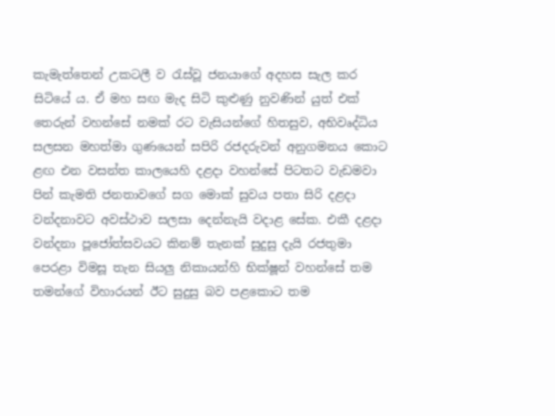කැමැත්තෙන් උකටලී ව රැස්වූ ජනයාගේ අදහස සැල කර සිටියේ ය. ඒ මහ සඟ මැද සිටි කුළුණු නුවණින් යුත් එක් තෙරුන් වහන්සේ නමක් රට වැසියන්ගේ හිතසුව, අභිවෘද්ධිය සලසන මහත්මා ගුණයෙන් සපිරි රජදරුවන් අනුගමනය කොට ළඟ එන වසන්ත කාලයෙහි දළදා වහන්සේ පිටතට වැඩමවා පින් කැමති ජනතාවගේ සග මොක් සුවය පතා සිරි දළදා වන්දනාවට අවස්ථාව සලසා දෙන්නැයි වදාළ සේක. එකී දළදා වන්දනා පූජෝත්සවයට කිනම් තැනක් සුදුසු දැයි රජතුමා පෙරළා විමසූ තැන සියලු නිකායන්හි භික්ෂූන් වහන්සේ තම තමන්ගේ විහාරයන් ඊට සුදුසු බව පළකොට තම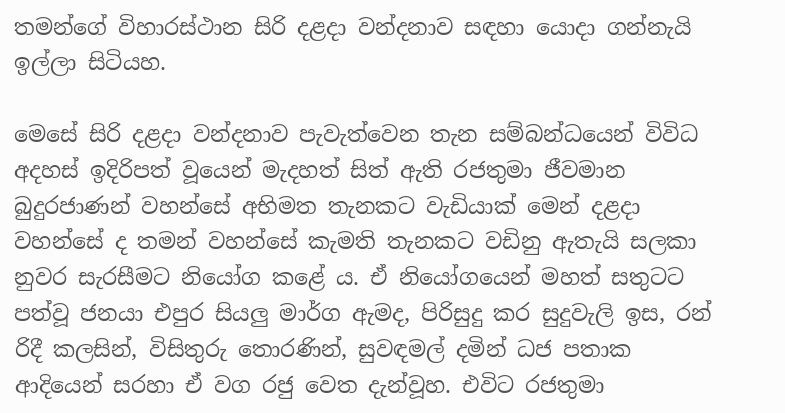තමන්ගේ විහාරස්ථාන සිරි දළදා වන්දනාව සඳහා යොදා ගන්නැයි ඉල්ලා සිටියහ.

මෙසේ සිරි දළදා වන්දනාව පැවැත්වෙන තැන සම්බන්ධයෙන් විවිධ අදහස් ඉදිරිපත් වූයෙන් මැදහත් සිත් ඇති රජතුමා ජීවමාන බුදුරජාණන් වහන්සේ අභිමත තැනකට වැඩියාක් මෙන් දළදා වහන්සේ ද තමන් වහන්සේ කැමති තැනකට වඩිනු ඇතැයි සලකා නුවර සැරසීමට නියෝග කළේ ය. ඒ නියෝගයෙන් මහත් සතුටට පත්වූ ජනයා එපුර සියලු මාර්ග ඇමද, පිරිසුදු කර සුදුවැලි ඉස, රන් රිදී කලසින්, විසිතුරු තොරණින්, සුවඳමල් දමින් ධජ පතාක ආදියෙන් සරහා ඒ වග රජු වෙත දැන්වූහ. එවිට රජතුමා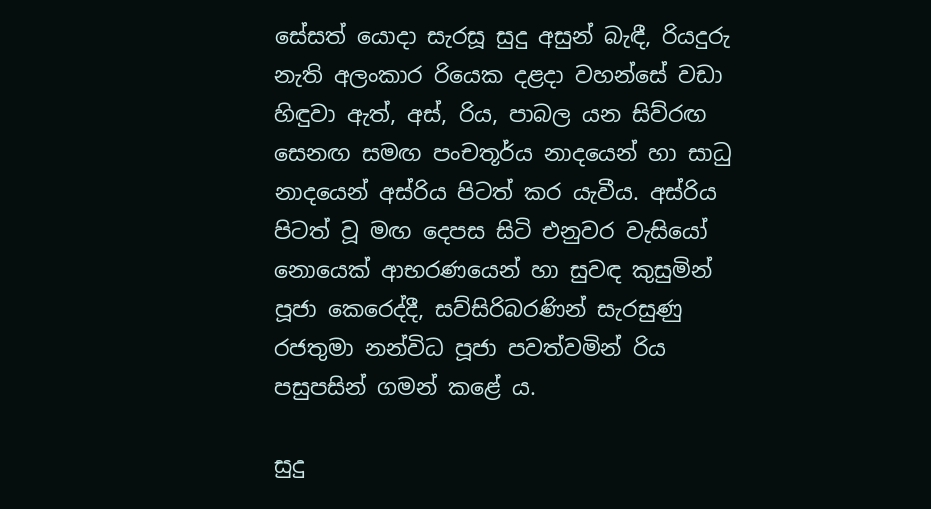සේසත් යොදා සැරසූ සුදු අසුන් බැඳී, රියදුරු නැති අලංකාර රියෙක දළදා වහන්සේ වඩා හිඳුවා ඇත්, අස්, රිය, පාබල යන සිව්රඟ සෙනඟ සමඟ පංචතූර්ය නාදයෙන් හා සාධු නාදයෙන් අස්රිය පිටත් කර යැවීය. අස්රිය පිටත් වූ මඟ දෙපස සිටි එනුවර වැසියෝ නොයෙක් ආභරණයෙන් හා සුවඳ කුසුමින් පූජා කෙරෙද්දී, සව්සිරිබරණින් සැරසුණු රජතුමා නන්විධ පූජා පවත්වමින් රිය පසුපසින් ගමන් කළේ ය.

සුදු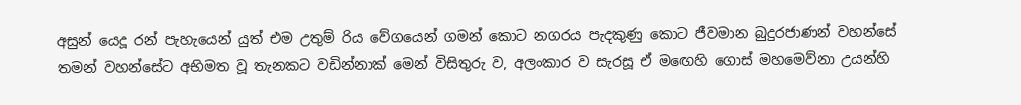අසුන් යෙදූ රන් පැහැයෙන් යුත් එම උතුම් රිය වේගයෙන් ගමන් කොට නගරය පැදකුණු කොට ජීවමාන බුදුරජාණන් වහන්සේ තමන් වහන්සේට අභිමත වූ තැනකට වඩින්නාක් මෙන් විසිතුරු ව, අලංකාර ව සැරසූ ඒ මඟෙහි ගොස් මහමෙව්නා උයන්හි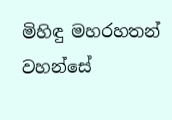මිහිඳු මහරහතන් වහන්සේ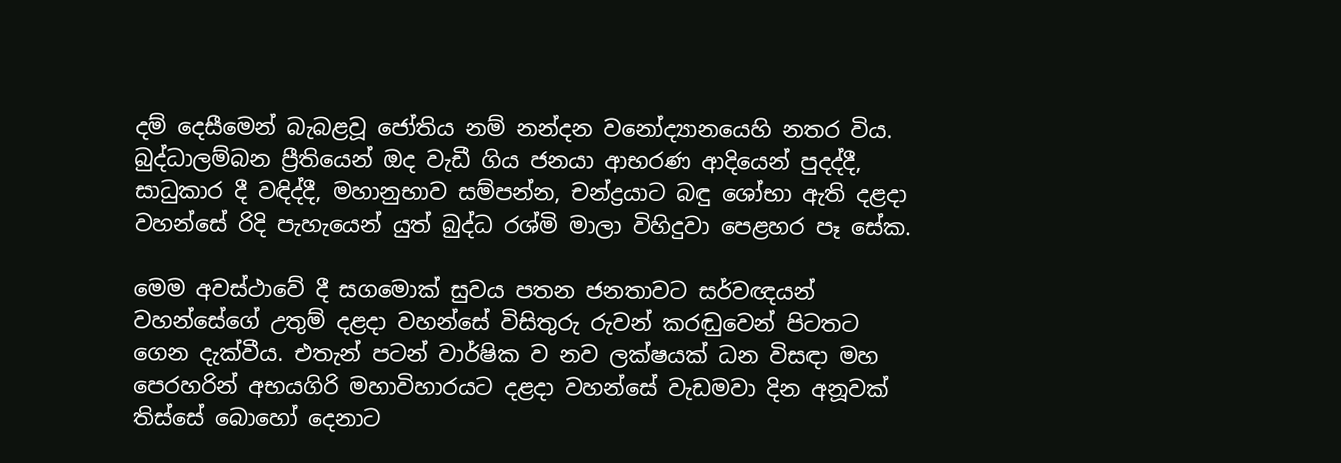දම් දෙසීමෙන් බැබළවූ ජෝතිය නම් නන්දන වනෝද්‍යානයෙහි නතර විය. බුද්ධාලම්බන ප්‍රීතියෙන් ඔද වැඩී ගිය ජනයා ආභරණ ආදියෙන් පුදද්දී, සාධුකාර දී වඳිද්දී, මහානුභාව සම්පන්න, චන්ද්‍රයාට බඳු ශෝභා ඇති දළදා වහන්සේ රිදි පැහැයෙන් යුත් බුද්ධ රශ්මි මාලා විහිදුවා පෙළහර පෑ සේක.

මෙම අවස්ථාවේ දී සගමොක් සුවය පතන ජනතාවට සර්වඥයන් වහන්සේගේ උතුම් දළදා වහන්සේ විසිතුරු රුවන් කරඬුවෙන් පිටතට ගෙන දැක්වීය. එතැන් පටන් වාර්ෂික ව නව ලක්ෂයක් ධන විසඳා මහ පෙරහරින් අභයගිරි මහාවිහාරයට දළදා වහන්සේ වැඩමවා දින අනූවක් තිස්සේ බොහෝ දෙනාට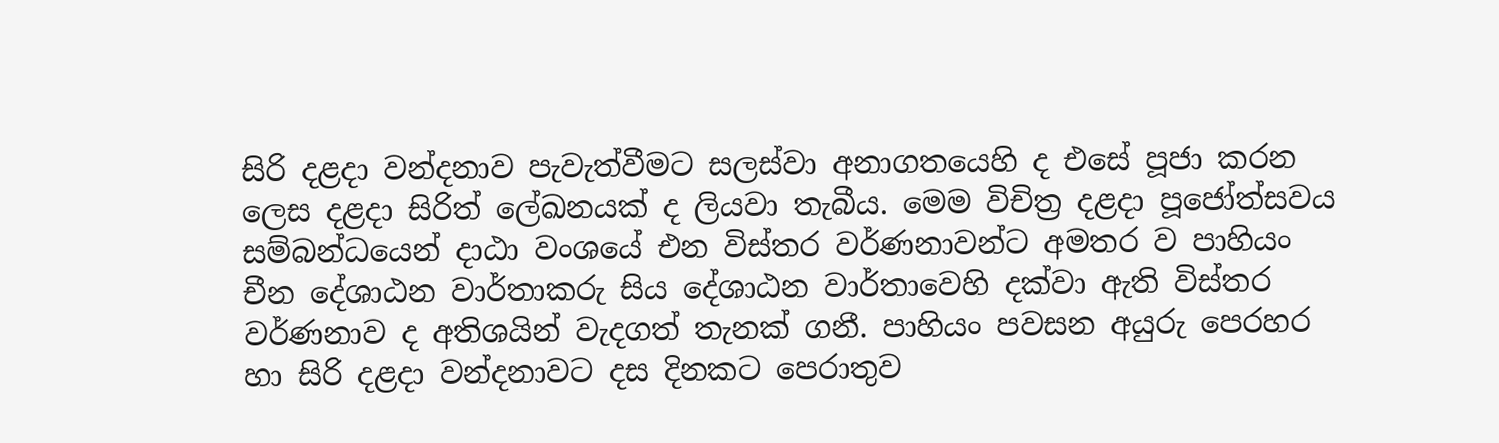සිරි දළදා වන්දනාව පැවැත්වීමට සලස්වා අනාගතයෙහි ද එසේ පූජා කරන ලෙස දළදා සිරිත් ලේඛනයක් ද ලියවා තැබීය. මෙම විචිත්‍ර දළදා පූජෝත්සවය සම්බන්ධයෙන් දාඨා වංශයේ එන විස්තර වර්ණනාවන්ට අමතර ව පාහියං චීන දේශාඨන වාර්තාකරු සිය දේශාඨන වාර්තාවෙහි දක්වා ඇති විස්තර වර්ණනාව ද අතිශයින් වැදගත් තැනක් ගනී. පාහියං පවසන අයුරු පෙරහර හා සිරි දළදා වන්දනාවට දස දිනකට පෙරාතුව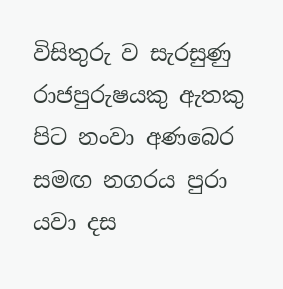විසිතුරු ව සැරසුණු රාජපුරුෂයකු ඇතකු පිට නංවා අණබෙර සමඟ නගරය පුරා යවා දස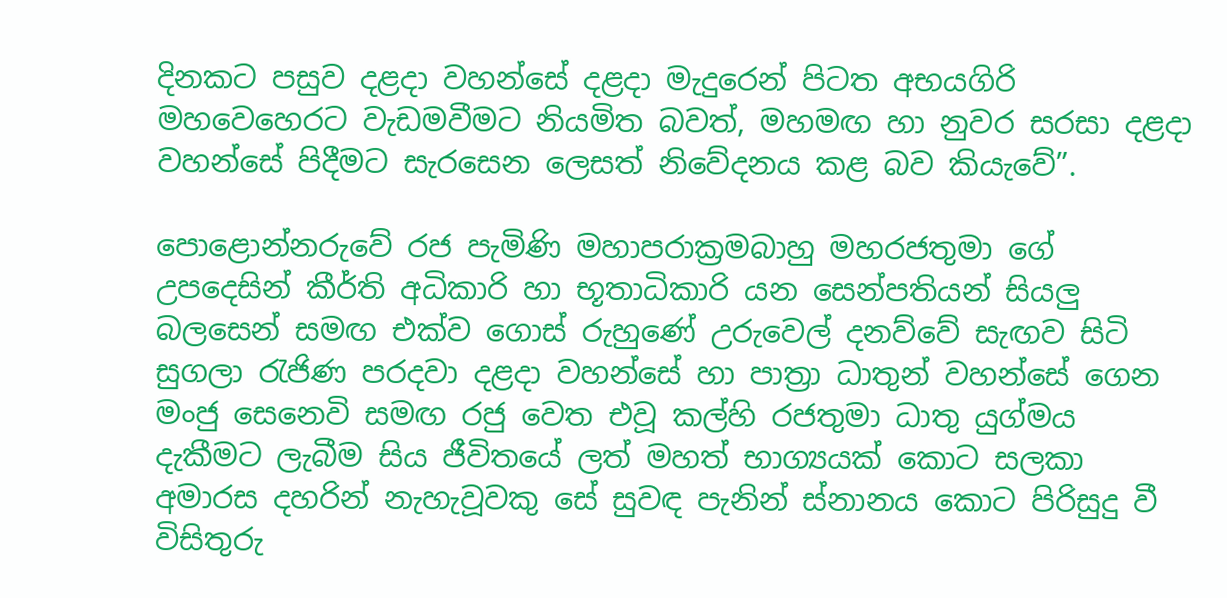දිනකට පසුව දළදා වහන්සේ දළදා මැදුරෙන් පිටත අභයගිරි මහවෙහෙරට වැඩමවීමට නියමිත බවත්, මහමඟ හා නුවර සරසා දළදා වහන්සේ පිදීමට සැරසෙන ලෙසත් නිවේදනය කළ බව කියැවේ”.

පොළොන්නරුවේ රජ පැමිණි මහාපරාක්‍රමබාහු මහරජතුමා ගේ උපදෙසින් කීර්ති අධිකාරි හා භූතාධිකාරි යන සෙන්පතියන් සියලු බලසෙන් සමඟ එක්ව ගොස් රුහුණේ උරුවෙල් දනව්වේ සැඟව සිටි සුගලා රැජිණ පරදවා දළදා වහන්සේ හා පාත්‍රා ධාතුන් වහන්සේ ගෙන මංජු සෙනෙවි සමඟ රජු වෙත එවූ කල්හි රජතුමා ධාතු යුග්මය දැකීමට ලැබීම සිය ජීවිතයේ ලත් මහත් භාග්‍යයක් කොට සලකා අමාරස දහරින් නැහැවූවකු සේ සුවඳ පැනින් ස්නානය කොට පිරිසුදු වී විසිතුරු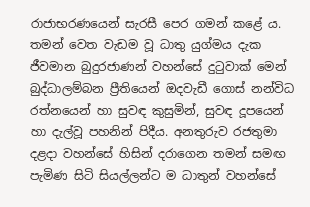රාජාභරණයෙන් සැරසී පෙර ගමන් කළේ ය. තමන් වෙත වැඩම වූ ධාතු යුග්මය දැක ජීවමාන බුදුරජාණන් වහන්සේ දුටුවාක් මෙන් බුද්ධාලම්බන ප්‍රීතියෙන් ඔදවැඩී ගොස් නන්විධ රත්නයෙන් හා සුවඳ කුසුමින්, සුවඳ දූපයෙන් හා දැල්වූ පහනින් පිදීය. අනතුරුව රජතුමා දළදා වහන්සේ හිසින් දරාගෙන තමන් සමඟ පැමිණ සිටි සියල්ලන්ට ම ධාතුන් වහන්සේ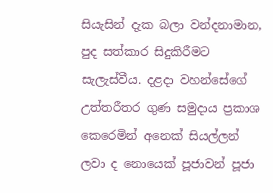සියැසින් දැක බලා වන්දනාමාන, පුද සත්කාර සිදුකිරීමට සැලැස්වීය. දළදා වහන්සේගේ උත්තරීතර ගුණ සමුදාය ප්‍රකාශ කෙරෙමින් අනෙක් සියල්ලන් ලවා ද නොයෙක් පූජාවන් පූජා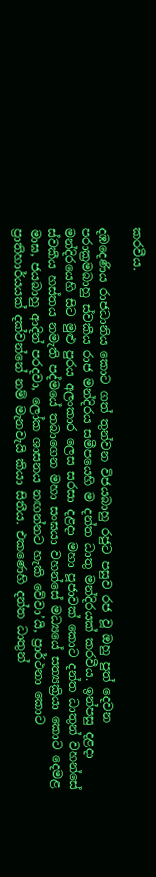කරවීය.

දඹදෙණිය රාජධානිය කොට ගත් තුන්වන විජයබාහු රජුට පසුව රජ වූ ඔහු පුත් දෙවන පරාක්‍රමබාහු ස්වකීය රාජ මන්දිරය සමීපයෙහි ම දන්ත ධාතු මන්දිරයක් කරවීය. ඉන්පසු දළදා මන්දිරයෙහි සිට මුළු පුරය අලංකාර ලෙස සරසා දළදා මහා පූජාවක් කොට දන්ත ධාතුන් වහන්සේ ස්වකීය හස්තය නමැති පද්මයේ තබාගෙන මහා සංඝයා වහන්සේ මධ්‍යයේ සත්‍යක්‍රියා කොට දෙමළ මාඝ, ජයබාහු ආදින් පරදවා, ලෝක ශාසනය නඟන්නට හැකි වේවා’යි, ප්‍රාර්ථනා කොට ප්‍රාතිහාර්යයක් දක්වන්නේ නම් මැනවැයි කියා සිතීය. එකණෙහි දන්ත ධාතුන්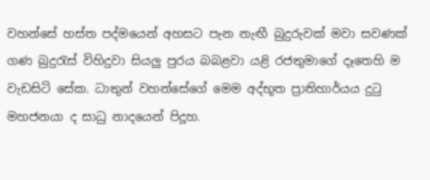වහන්සේ හස්ත පද්මයෙන් අහසට පැන නැඟී බුදුරුවක් මවා සවණක් ගණ බුදුරැස් විහිදුවා සියලු පුරය බබළවා යළි රජතුමාගේ දෑතෙහි ම වැඩසිටි සේක. ධාතුන් වහන්සේගේ මෙම අද්භූත ප්‍රාතිහාර්යය දුටු මහජනයා ද සාධු නාදයෙන් පිදූහ.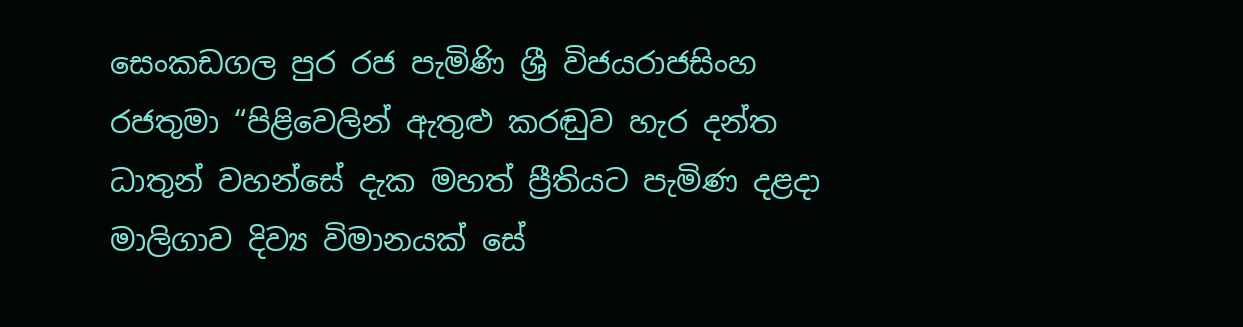සෙංකඩගල පුර රජ පැමිණි ශ්‍රී විජයරාජසිංහ රජතුමා “පිළිවෙලින් ඇතුළු කරඬුව හැර දන්ත ධාතුන් වහන්සේ දැක මහත් ප්‍රීතියට පැමිණ දළදා මාලිගාව දිව්‍ය විමානයක් සේ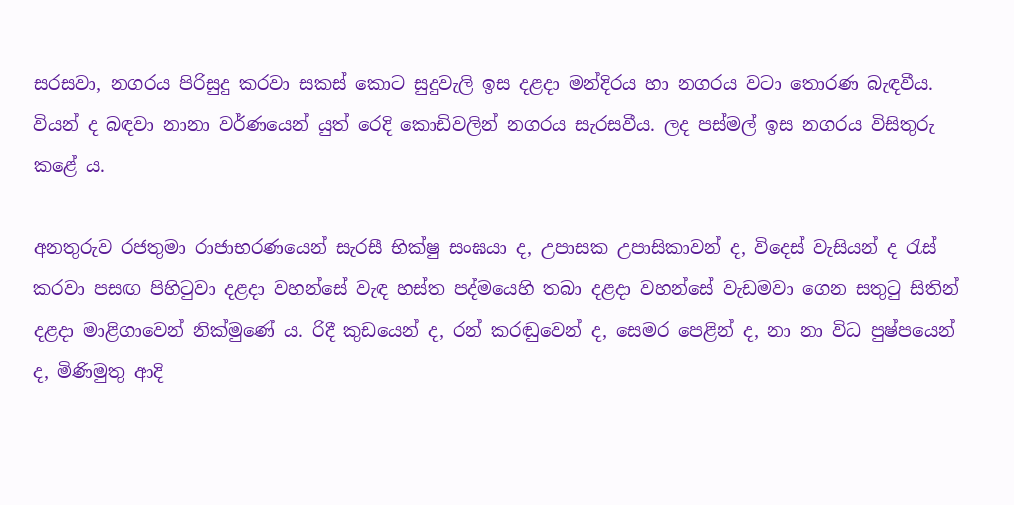සරසවා, නගරය පිරිසුදු කරවා සකස් කොට සුදුවැලි ඉස දළදා මන්දිරය හා නගරය වටා තොරණ බැඳවීය. වියන් ද බඳවා නානා වර්ණයෙන් යුත් රෙදි කොඩිවලින් නගරය සැරසවීය. ලද පස්මල් ඉස නගරය විසිතුරු කළේ ය.

අනතුරුව රජතුමා රාජාභරණයෙන් සැරසී භික්ෂු සංඝයා ද, උපාසක උපාසිකාවන් ද, විදෙස් වැසියන් ද රැස් කරවා පසඟ පිහිටුවා දළදා වහන්සේ වැඳ හස්ත පද්මයෙහි තබා දළදා වහන්සේ වැඩමවා ගෙන සතුටු සිතින් දළදා මාළිගාවෙන් නික්මුණේ ය. රිදී කුඩයෙන් ද, රන් කරඬුවෙන් ද, සෙමර පෙළින් ද, නා නා විධ පුෂ්පයෙන් ද, මිණිමුතු ආදි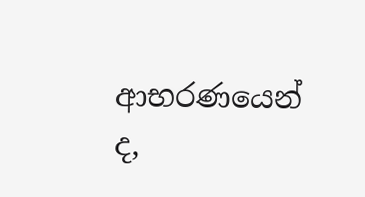ආභරණයෙන් ද,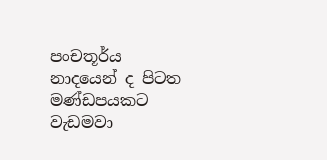පංචතූර්ය නාදයෙන් ද පිටත මණ්ඩපයකට වැඩමවා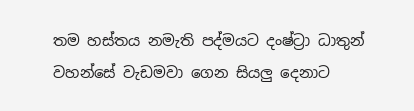තම හස්තය නමැති පද්මයට දංෂ්ට්‍රා ධාතුන් වහන්සේ වැඩමවා ගෙන සියලු දෙනාට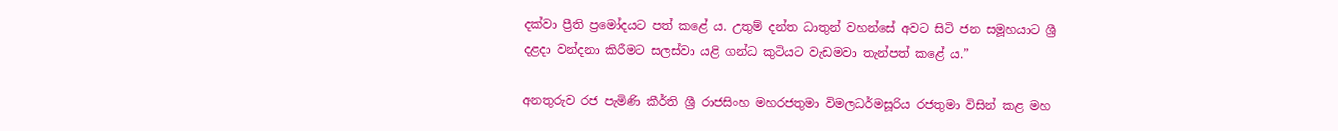දක්වා ප්‍රීති ප්‍රමෝදයට පත් කළේ ය. උතුම් දන්ත ධාතුන් වහන්සේ අවට සිටි ජන සමූහයාට ශ්‍රී දළදා වන්දනා කිරීමට සලස්වා යළි ගන්ධ කුටියට වැඩමවා තැන්පත් කළේ ය.”

අනතුරුව රජ පැමිණි කීර්ති ශ්‍රී රාජසිංහ මහරජතුමා විමලධර්මසූරිය රජතුමා විසින් කළ මහ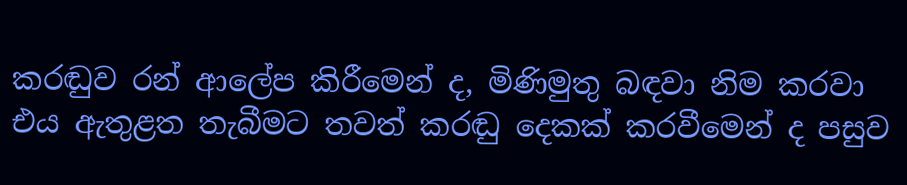කරඬුව රන් ආලේප කිරීමෙන් ද, මිණිමුතු බඳවා නිම කරවා එය ඇතුළත තැබීමට තවත් කරඬු දෙකක් කරවීමෙන් ද පසුව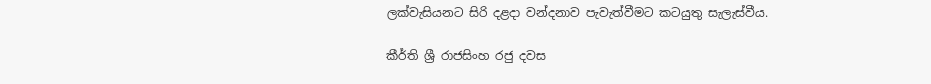ලක්වැසියනට සිරි දළදා වන්දනාව පැවැත්වීමට කටයුතු සැලැස්වීය.

කීර්ති ශ්‍රී රාජසිංහ රජු දවස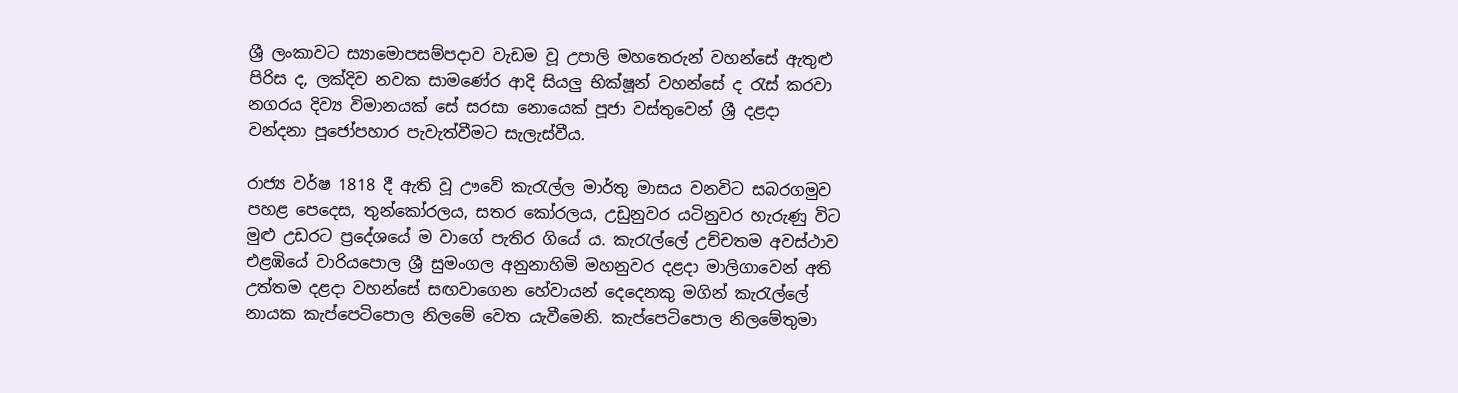ශ්‍රී ලංකාවට ස්‍යාමොපසම්පදාව වැඩම වූ උපාලි මහතෙරුන් වහන්සේ ඇතුළු පිරිස ද, ලක්දිව නවක සාමණේර ආදි සියලු භික්ෂූන් වහන්සේ ද රැස් කරවා නගරය දිව්‍ය විමානයක් සේ සරසා නොයෙක් පූජා වස්තුවෙන් ශ්‍රී දළදා වන්දනා පූජෝපහාර පැවැත්වීමට සැලැස්වීය.

රාජ්‍ය වර්ෂ 1818 දී ඇති වූ ඌවේ කැරැල්ල මාර්තු මාසය වනවිට සබරගමුව පහළ පෙදෙස, තුන්කෝරලය, සතර කෝරලය, උඩුනුවර යටිනුවර හැරුණු විට මුළු උඩරට ප්‍රදේශයේ ම වාගේ පැතිර ගියේ ය. කැරැල්ලේ උච්චතම අවස්ථාව එළඹියේ වාරියපොල ශ්‍රී සුමංගල අනුනාහිමි මහනුවර දළදා මාලිගාවෙන් අති උත්තම දළදා වහන්සේ සඟවාගෙන හේවායන් දෙදෙනකු මගින් කැරැල්ලේ නායක කැප්පෙටිපොල නිලමේ වෙත යැවීමෙනි. කැප්පෙටිපොල නිලමේතුමා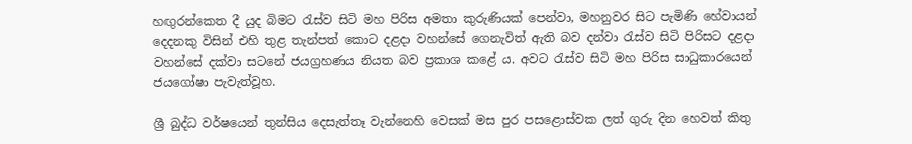හඟුරන්කෙත දී යුද බිමට රැස්ව සිටි මහ පිරිස අමතා කුරුණියක් පෙන්වා, මහනුවර සිට පැමිණි හේවායන් දෙදනකු විසින් එහි තුළ තැන්පත් කොට දළදා වහන්සේ ගෙනැවිත් ඇති බව දන්වා රැස්ව සිටි පිරිසට දළදා වහන්සේ දක්වා සටනේ ජයග්‍රහණය නියත බව ප්‍රකාශ කළේ ය. අවට රැස්ව සිටි මහ පිරිස සාධුකාරයෙන් ජයගෝෂා පැවැත්වූහ.

ශ්‍රී බුද්ධ වර්ෂයෙන් තුන්සිය දෙසැත්තෑ වැන්නෙහි වෙසක් මස පුර පසළොස්වක ලත් ගුරු දින හෙවත් කිතු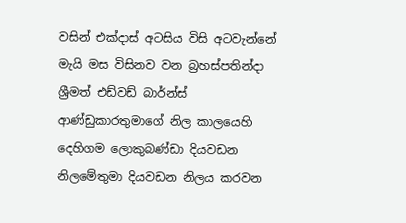වසින් එක්දාස් අටසිය විසි අටවැන්නේ මැයි මස විසිනව වන බ්‍රහස්පතින්දා ශ්‍රීමත් එඩ්වඩ් බාර්න්ස් ආණ්ඩුකාරතුමාගේ නිල කාලයෙහි දෙහිගම ලොකුබණ්ඩා දියවඩන නිලමේතුමා දියවඩන නිලය කරවන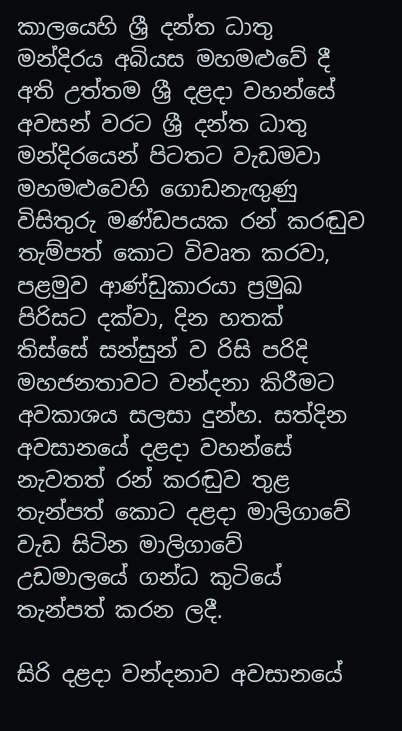කාලයෙහි ශ්‍රී දන්ත ධාතු මන්දිරය අබියස මහමළුවේ දී අති උත්තම ශ්‍රී දළදා වහන්සේ අවසන් වරට ශ්‍රී දන්ත ධාතු මන්දිරයෙන් පිටතට වැඩමවා මහමළුවෙහි ගොඩනැඟුණු විසිතුරු මණ්ඩපයක රන් කරඬුව තැම්පත් කොට විවෘත කරවා, පළමුව ආණ්ඩුකාරයා ප්‍රමුඛ පිරිසට දක්වා, දින හතක් තිස්සේ සන්සුන් ව රිසි පරිදි මහජනතාවට වන්දනා කිරීමට අවකාශය සලසා දුන්හ. සත්දින අවසානයේ දළදා වහන්සේ නැවතත් රන් කරඬුව තුළ තැන්පත් කොට දළදා මාලිගාවේ වැඩ සිටින මාලිගාවේ උඩමාලයේ ගන්ධ කුටියේ තැන්පත් කරන ලදී.

සිරි දළදා වන්දනාව අවසානයේ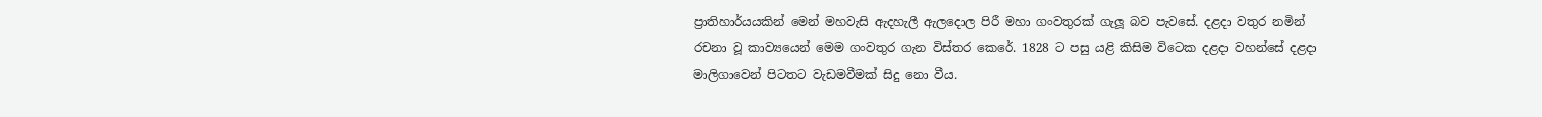ප්‍රාතිහාර්යයකින් මෙන් මහවැසි ඇදහැලී ඇලදොල පිරී මහා ගංවතුරක් ගැලූ බව පැවසේ. දළදා වතුර නමින් රචනා වූ කාව්‍යයෙන් මෙම ගංවතුර ගැන විස්තර කෙරේ. 1828 ට පසු යළි කිසිම විටෙක දළදා වහන්සේ දළදා මාලිගාවෙන් පිටතට වැඩමවීමක් සිදු නො වීය.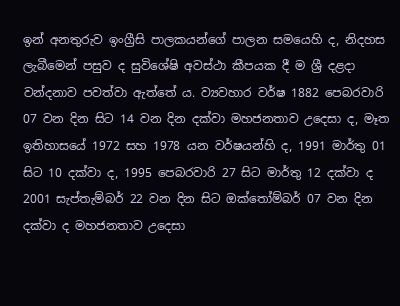ඉන් අනතුරුව ඉංග්‍රීසි පාලකයන්ගේ පාලන සමයෙහි ද, නිදහස ලැබීමෙන් පසුව ද සුවිශේෂි අවස්ථා කීපයක දී ම ශ්‍රී දළදා වන්දනාව පවත්වා ඇත්තේ ය. ව්‍යවහාර වර්ෂ 1882 පෙබරවාරි 07 වන දින සිට 14 වන දින දක්වා මහජනතාව උදෙසා ද, මෑත ඉතිහාසයේ 1972 සහ 1978 යන වර්ෂයන්හි ද, 1991 මාර්තු 01 සිට 10 දක්වා ද, 1995 පෙබරවාරි 27 සිට මාර්තු 12 දක්වා ද 2001 සැප්තැම්බර් 22 වන දින සිට ඔක්තෝම්බර් 07 වන දින දක්වා ද මහජනතාව උදෙසා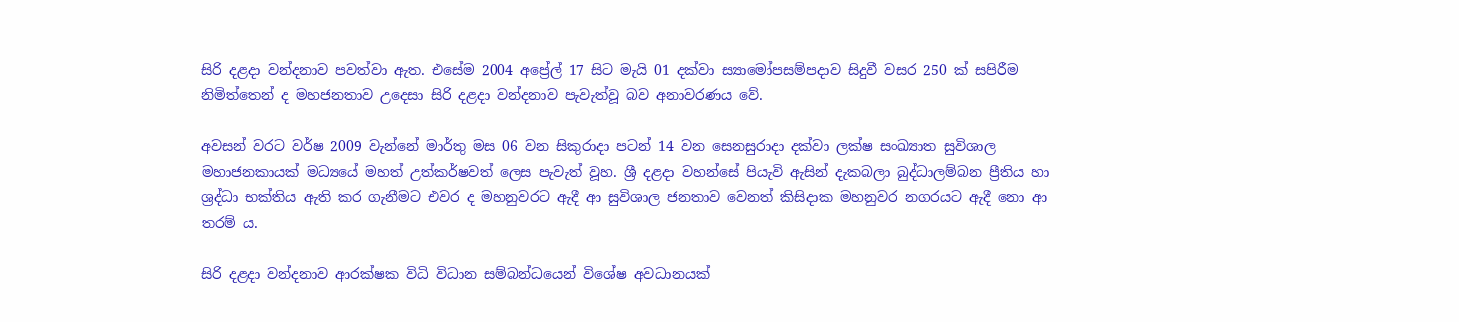සිරි දළදා වන්දනාව පවත්වා ඇත. එසේම 2004 අප්‍රේල් 17 සිට මැයි 01 දක්වා ස්‍යාමෝපසම්පදාව සිදුවී වසර 250 ක් සපිරීම නිමිත්තෙන් ද මහජනතාව උදෙසා සිරි දළදා වන්දනාව පැවැත්වූ බව අනාවරණය වේ.

අවසන් වරට වර්ෂ 2009 වැන්නේ මාර්තු මස 06 වන සිකුරාදා පටන් 14 වන සෙනසුරාදා දක්වා ලක්ෂ සංඛ්‍යාත සුවිශාල මහාජනකායක් මධ්‍යයේ මහත් උත්කර්ෂවත් ලෙස පැවැත් වූහ. ශ්‍රී දළදා වහන්සේ පියැවි ඇසින් දැකබලා බුද්ධාලම්බන ප්‍රීතිය හා ශ්‍රද්ධා භක්තිය ඇති කර ගැනීමට එවර ද මහනුවරට ඇදී ආ සුවිශාල ජනතාව වෙනත් කිසිදාක මහනුවර නගරයට ඇදී නො ආ තරම් ය.

සිරි දළදා වන්දනාව ආරක්ෂක විධි විධාන සම්බන්ධයෙන් විශේෂ අවධානයක්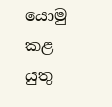යොමු කළ යුතු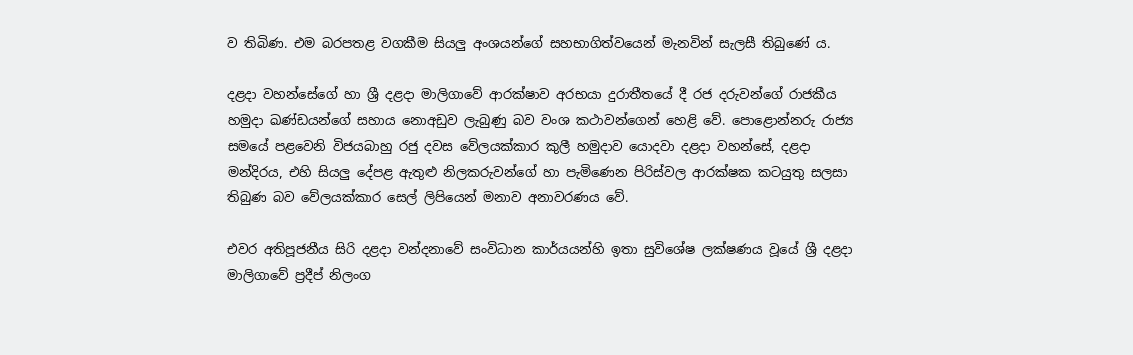ව තිබිණ. එම බරපතළ වගකීම සියලු අංශයන්ගේ සහභාගිත්වයෙන් මැනවින් සැලසී තිබුණේ ය.

දළදා වහන්සේගේ හා ශ්‍රී දළදා මාලිගාවේ ආරක්ෂාව අරභයා දුරාතීතයේ දී රජ දරුවන්ගේ රාජකීය හමුදා ඛණ්ඩයන්ගේ සහාය නොඅඩුව ලැබුණු බව වංශ කථාවන්ගෙන් හෙළි වේ. පොළොන්නරු රාජ්‍ය සමයේ පළවෙනි විජයබාහු රජු දවස වේලයක්කාර කුලී හමුදාව යොදවා දළදා වහන්සේ, දළදා මන්දිරය, එහි සියලු දේපළ ඇතුළු නිලකරුවන්ගේ හා පැමිණෙන පිරිස්වල ආරක්ෂක කටයුතු සලසා තිබුණ බව වේලයක්කාර සෙල් ලිපියෙන් මනාව අනාවරණය වේ.

එවර අතිපූජනීය සිරි දළදා වන්දනාවේ සංවිධාන කාර්යයන්හි ඉතා සුවිශේෂ ලක්ෂණය වූයේ ශ්‍රී දළදා මාලිගාවේ ප්‍රදීප් නිලංග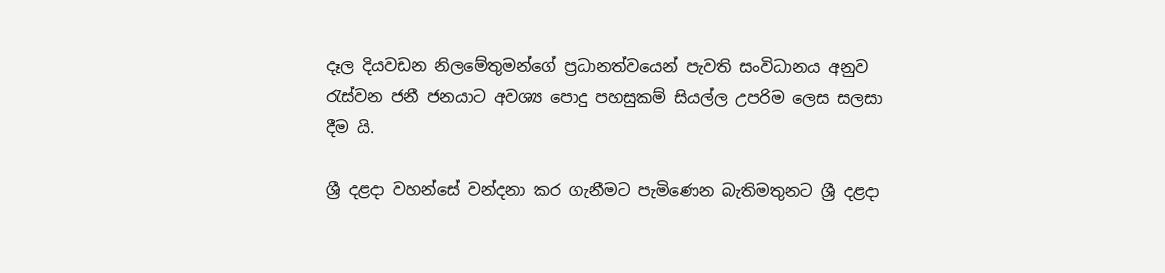දෑල දියවඩන නිලමේතුමන්ගේ ප්‍රධානත්වයෙන් පැවති සංවිධානය අනුව රැස්වන ජනී ජනයාට අවශ්‍ය පොදු පහසුකම් සියල්ල උපරිම ලෙස සලසා දීම යි.

ශ්‍රී දළදා වහන්සේ වන්දනා කර ගැනීමට පැමිණෙන බැතිමතුනට ශ්‍රී දළදා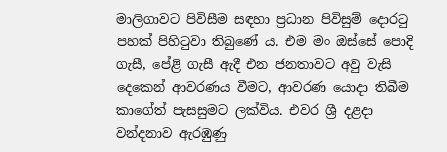මාලිගාවට පිවිසීම සඳහා ප්‍රධාන පිවිසුම් දොරටු පහක් පිහිටුවා තිබුණේ ය. එම මං ඔස්සේ පොදි ගැසී, පේළි ගැසී ඇදී එන ජනතාවට අවු වැසි දෙකෙන් ආවරණය වීමට, ආවරණ යොදා තිබීම කාගේත් පැසසුමට ලක්විය. එවර ශ්‍රී දළදා වන්දනාව ඇරඹුණු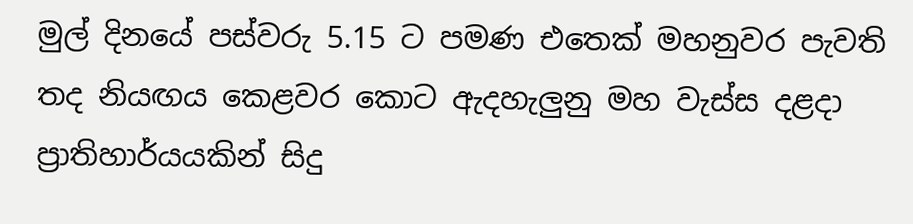මුල් දිනයේ පස්වරු 5.15 ට පමණ එතෙක් මහනුවර පැවති තද නියඟය කෙළවර කොට ඇදහැලුනු මහ වැස්ස දළදා ප්‍රාතිහාර්යයකින් සිදු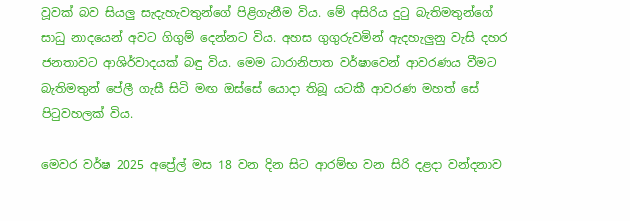වූවක් බව සියලු සැදැහැවතුන්ගේ පිළිගැනීම විය. මේ අසිරිය දුටු බැතිමතුන්ගේ සාධු නාදයෙන් අවට ගිගුම් දෙන්නට විය. අහස ගුගුරුවමින් ඇදහැලුනු වැසි දහර ජනතාවට ආශිර්වාදයක් බඳු විය. මෙම ධාරානිපාත වර්ෂාවෙන් ආවරණය වීමට බැතිමතුන් පේලී ගැසී සිටි මඟ ඔස්සේ යොදා තිබූ යටකී ආවරණ මහත් සේ පිටුවහලක් විය.

මෙවර වර්ෂ 2025 අප්‍රේල් මස 18 වන දින සිට ආරම්භ වන සිරි දළදා වන්දනාව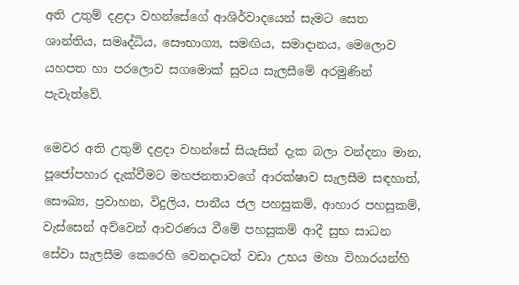අති උතුම් දළදා වහන්සේගේ ආශිර්වාදයෙන් සැමට සෙත ශාන්තිය, සමෘද්ධිය, සෞභාග්‍ය, සමඟිය, සමාදානය, මෙලොව යහපත හා පරලොව සගමොක් සුවය සැලසීමේ අරමුණින් පැවැත්වේ.

මෙවර අති උතුම් දළදා වහන්සේ සියැසින් දැක බලා වන්දනා මාන, පූජෝපහාර දැක්වීමට මහජනතාවගේ ආරක්ෂාව සැලසීම සඳහාත්, සෞඛ්‍ය, ප්‍රවාහන, විදුලිය, පානීය ජල පහසුකම්, ආහාර පහසුකම්, වැස්සෙන් අව්වෙන් ආවරණය වීමේ පහසුකම් ආදී සුභ සාධන සේවා සැලසීම කෙරෙහි වෙනදාටත් වඩා උභය මහා විහාරයන්හි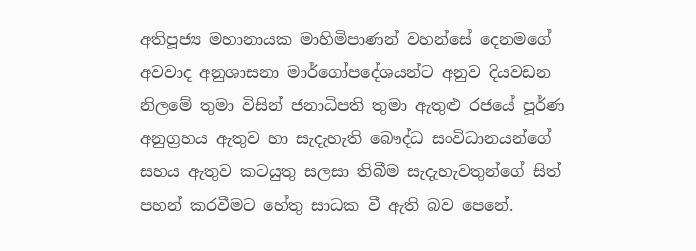අතිපූජ්‍ය මහානායක මාහිමිපාණන් වහන්සේ දෙනමගේ අවවාද අනුශාසනා මාර්ගෝපදේශයන්ට අනුව දියවඩන නිලමේ තුමා විසින් ජනාධිපති තුමා ඇතුළු රජයේ පූර්ණ අනුග්‍රහය ඇතුව හා සැදැහැති බෞද්ධ සංවිධානයන්ගේ සහය ඇතුව කටයුතු සලසා තිබීම සැදැහැවතුන්ගේ සිත් පහන් කරවීමට හේතු සාධක වී ඇති බව පෙනේ.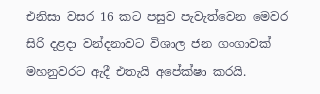එනිසා වසර 16 කට පසුව පැවැත්වෙන මෙවර සිරි දළදා වන්දනාවට විශාල ජන ගංගාවක් මහනුවරට ඇදී එතැයි අපේක්ෂා කරයි.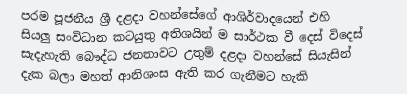පරම පූජනීය ශ්‍රී දළදා වහන්සේගේ ආශිර්වාදයෙන් එහි සියලු සංවිධාන කටයුතු අතිශයින් ම සාර්ථක වී දෙස් විදෙස් සැදැහැති බෞද්ධ ජනතාවට උතුම් දළදා වහන්සේ සියැසින් දැක බලා මහත් ආනිශංස ඇති කර ගැනීමට හැකි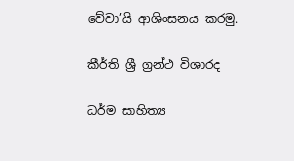වේවා’යි ආශිංසනය කරමු.

කීර්ති ශ්‍රී ග්‍රන්ථ විශාරද

ධර්ම සාහිත්‍ය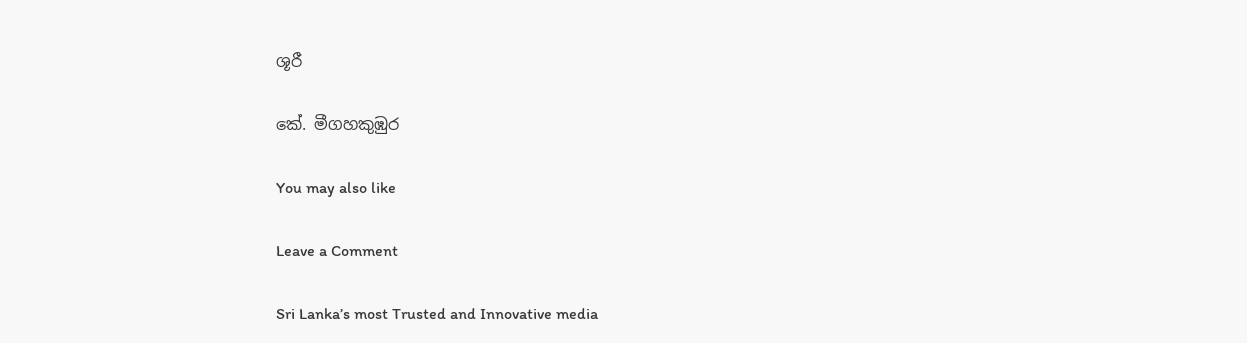ශූරී

කේ. මීගහකුඹුර

You may also like

Leave a Comment

Sri Lanka’s most Trusted and Innovative media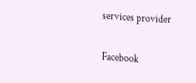services provider

Facebook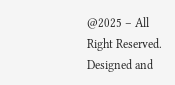@2025 – All Right Reserved. Designed and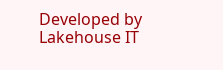Developed by Lakehouse IT